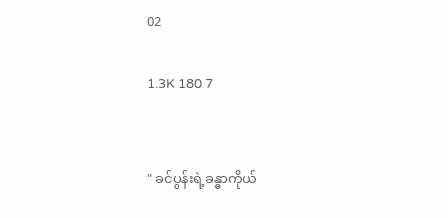02

1.3K 180 7


" ခင်ပွန်းရဲ့ခန္ဓာကိုယ်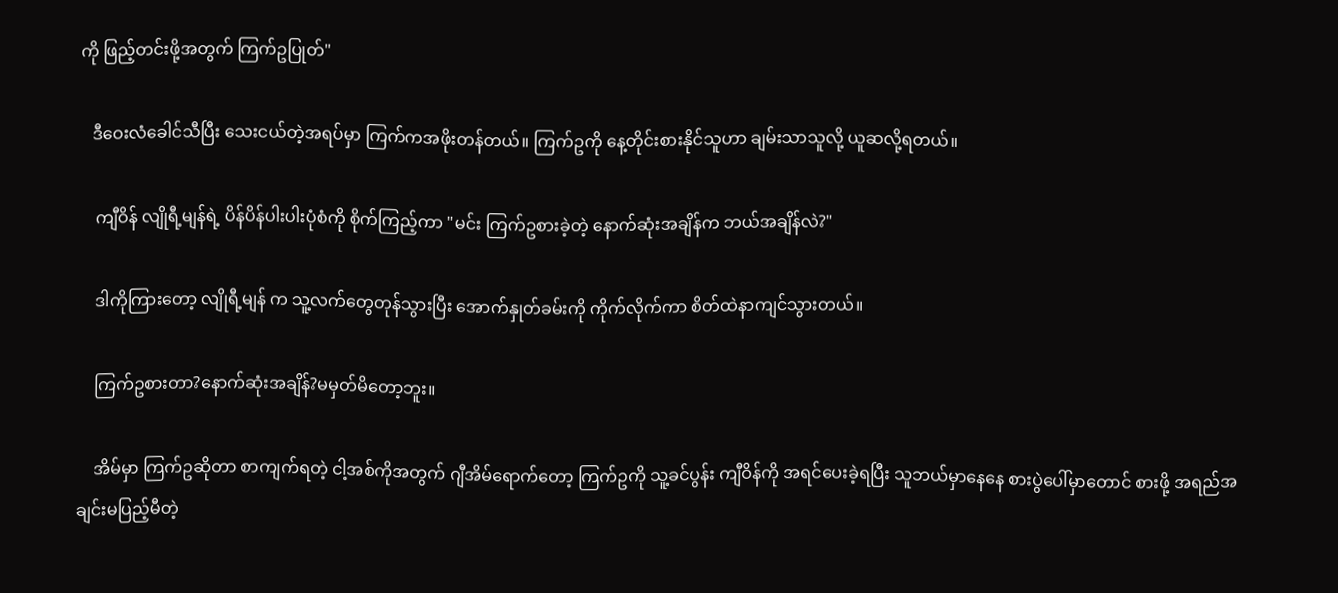ကို ဖြည့်တင်းဖို့အတွက် ကြက်ဥပြုတ်"

   ဒီဝေးလံခေါင်သီပြီး သေးငယ်တဲ့အရပ်မှာ ကြက်ကအဖိုးတန်တယ်။ ကြက်ဥကို နေ့တိုင်းစားနိုင်သူဟာ ချမ်းသာသူလို့ ယူဆလို့ရတယ်။

    ကျီဝိန် လျိုရီ့မျန်ရဲ့ ပိန်ပိန်ပါးပါးပုံစံကို စိုက်ကြည့်ကာ "မင်း ကြက်ဥစားခဲ့တဲ့ နောက်ဆုံးအချိန်က ဘယ်အချိန်လဲ?"

    ဒါကိုကြားတော့ လျိုရီ့မျန် က သူ့လက်တွေတုန်သွားပြီး အောက်နှုတ်ခမ်းကို ကိုက်လိုက်ကာ စိတ်ထဲနာကျင်သွားတယ်။

    ကြက်ဥစားတာ?နောက်ဆုံးအချိန်?မမှတ်မိတော့ဘူး။

    အိမ်မှာ ကြက်ဥဆိုတာ စာကျက်ရတဲ့ ငါ့အစ်ကိုအတွက် ဂျီအိမ်ရောက်တော့ ကြက်ဥကို သူ့ခင်ပွန်း ကျီဝိန်ကို အရင်ပေးခဲ့ရပြီး သူဘယ်မှာနေနေ စားပွဲပေါ်မှာတောင် စားဖို့ အရည်အချင်းမပြည့်မီတဲ့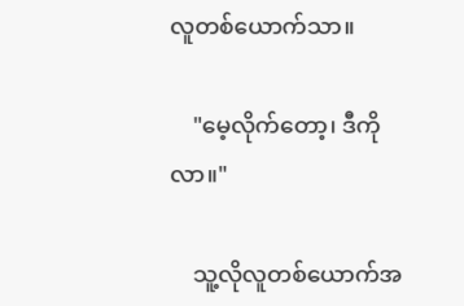လူတစ်ယောက်သာ။

    "မေ့လိုက်တော့၊ ဒီကိုလာ။"

    သူ့လိုလူတစ်ယောက်အ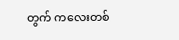တွက် ကလေးတစ်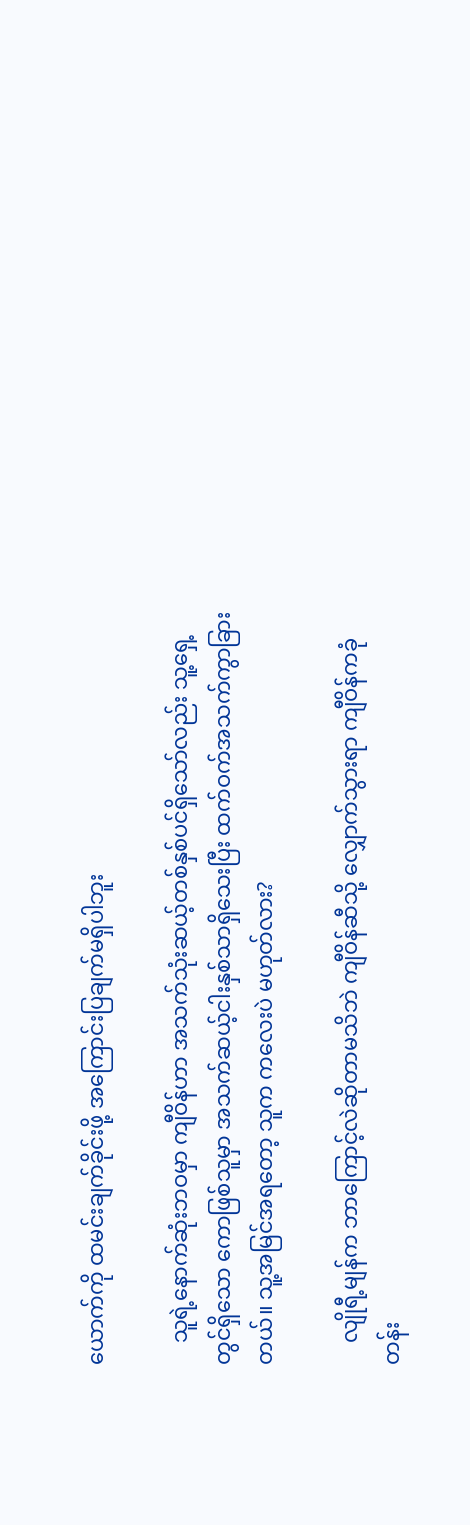ယောက်ကို ထမင်းချက်ခိုင်းဖို့ အကြောင်းပြချက်မရှိပါဘူး

    သူရဲ့နောက်ဆုံးဘဝမှာ ကျီဝိန်ဟာ အသက်သုံးဆယ့်တစ်နှစ်ပင်ရှိသော်လည်း သူ့ရှေ့တွင်ရှိသော ကောဖြစ်သူမှာ အသက်ဆယ့်ငါးနှစ်သာရှိသေးပြီး ထက်ဝက်အသက်ကွာခြားတယ်။ သူ့အမြင်အရတော့ သူက ကလေးပဲ မဟုတ်လား?

    လျိုရီ့မျန်က ဘာကြောင့်လဲဆိုတာမသိဘဲ ကျီဝိန်ဆီသို့ လျှောက်သွားရာ ကျီဝိန်ကခုံတန်း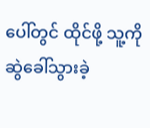ပေါ်တွင် ထိုင်ဖို့ သူ့ကို ဆွဲခေါ်သွားခဲ့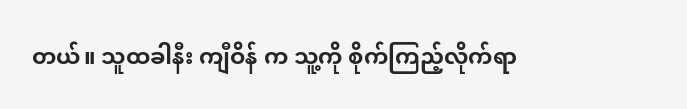တယ်။ သူထခါနီး ကျီဝိန် က သူ့ကို စိုက်ကြည့်လိုက်ရာ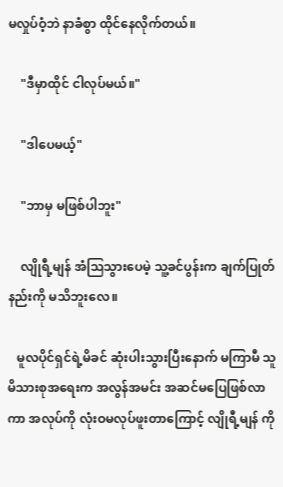မလှုပ်ဝံ့ဘဲ နာခံစွာ ထိုင်နေလိုက်တယ်။

    "ဒီမှာထိုင် ငါလုပ်မယ်။"

    "ဒါပေမယ့်"

    "ဘာမှ မဖြစ်ပါဘူး"

    လျိုရီ့မျန် အံသြသွားပေမဲ့ သူ့ခင်ပွန်းက ချက်ပြုတ်နည်းကို မသိဘူးလေ။

   မူလပိုင်ရှင်ရဲ့မိခင် ဆုံးပါးသွားပြီးနောက် မကြာမီ သူ မိသားစုအရေးက အလွန်အမင်း အဆင်မပြေဖြစ်လာကာ အလုပ်ကို လုံးဝမလုပ်ဖူးတာကြောင့် လျိုရီ့မျန် ကို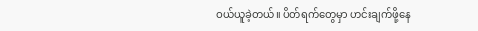ဝယ်ယူခဲ့တယ်။ ပိတ်ရက်တွေမှာ ဟင်းချက်ဖို့နေ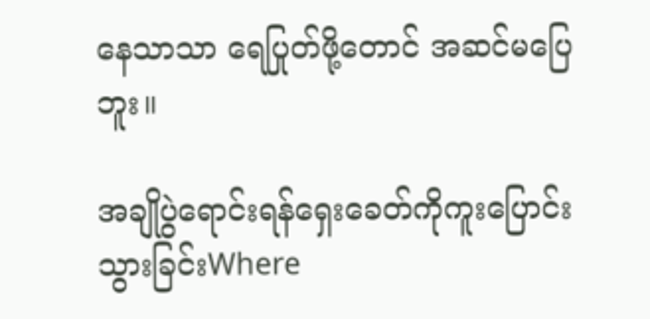နေသာသာ ရေပြုတ်ဖို့တောင် အဆင်မပြေဘူး။

အချိုပွဲရောင်းရန်ရှေးခေတ်ကိုကူးပြောင်းသွားခြင်းWhere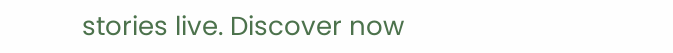stories live. Discover now